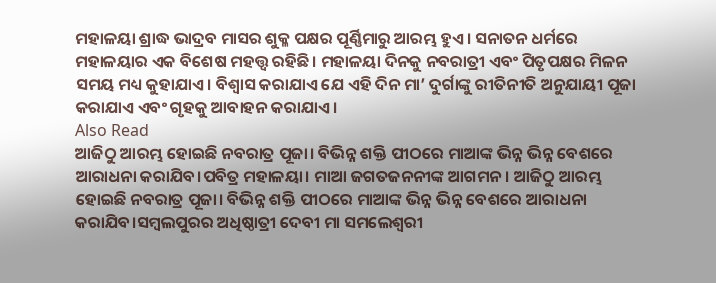ମହାଳୟା ଶ୍ରାଦ୍ଧ ଭାଦ୍ରବ ମାସର ଶୁକ୍ଳ ପକ୍ଷର ପୂର୍ଣ୍ଣିମାରୁ ଆରମ୍ଭ ହୁଏ। ସନାତନ ଧର୍ମରେ ମହାଳୟାର ଏକ ବିଶେଷ ମହତ୍ତ୍ୱ ରହିଛି। ମହାଳୟା ଦିନକୁ ନବରାତ୍ରୀ ଏବଂ ପିତୃପକ୍ଷର ମିଳନ ସମୟ ମଧ୍ୟ କୁହାଯାଏ। ବିଶ୍ୱାସ କରାଯାଏ ଯେ ଏହି ଦିନ ମା’ ଦୁର୍ଗାଙ୍କୁ ରୀତିନୀତି ଅନୁଯାୟୀ ପୂଜା କରାଯାଏ ଏବଂ ଗୃହକୁ ଆବାହନ କରାଯାଏ।
Also Read
ଆଜିଠୁ ଆରମ୍ଭ ହୋଇଛି ନବରାତ୍ର ପୂଜା। ବିଭିନ୍ନ ଶକ୍ତି ପୀଠରେ ମାଆଙ୍କ ଭିନ୍ନ ଭିନ୍ନ ବେଶରେ ଆରାଧନା କରାଯିବ।ପବିତ୍ର ମହାଳୟା। ମାଆ ଜଗତଜନନୀଙ୍କ ଆଗମନ। ଆଜିଠୁ ଆରମ୍ଭ ହୋଇଛି ନବରାତ୍ର ପୂଜା। ବିଭିନ୍ନ ଶକ୍ତି ପୀଠରେ ମାଆଙ୍କ ଭିନ୍ନ ଭିନ୍ନ ବେଶରେ ଆରାଧନା କରାଯିବ।ସମ୍ବଲପୁରର ଅଧିଷ୍ଠାତ୍ରୀ ଦେବୀ ମା ସମଲେଶ୍ବରୀ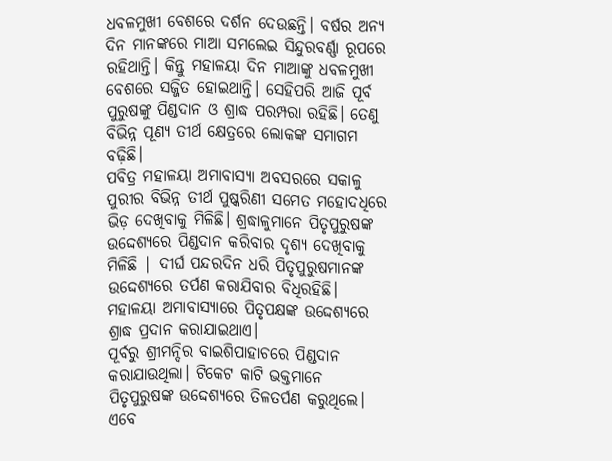ଧବଳମୁଖୀ ବେଶରେ ଦର୍ଶନ ଦେଉଛନ୍ତି। ବର୍ଷର ଅନ୍ୟ ଦିନ ମାନଙ୍କରେ ମାଆ ସମଲେଇ ସିନ୍ଦୁରବର୍ଣ୍ଣା ରୂପରେ ରହିଥାନ୍ତି। କିନ୍ତୁ ମହାଳୟା ଦିନ ମାଆଙ୍କୁ ଧବଳମୁଖୀ ବେଶରେ ସଜ୍ଜିତ ହୋଇଥାନ୍ତି। ସେହିପରି ଆଜି ପୂର୍ବ ପୁରୁଷଙ୍କୁ ପିଣ୍ଡଦାନ ଓ ଶ୍ରାଦ୍ଧ ପରମ୍ପରା ରହିଛି। ତେଣୁ ବିଭିନ୍ନ ପୂଣ୍ୟ ତୀର୍ଥ କ୍ଷେତ୍ରରେ ଲୋକଙ୍କ ସମାଗମ ବଢ଼ିଛି।
ପବିତ୍ର ମହାଳୟା ଅମାବାସ୍ୟା ଅବସରରେ ସକାଳୁ ପୁରୀର ବିଭିନ୍ନ ତୀର୍ଥ ପୁଷ୍କରିଣୀ ସମେତ ମହୋଦଧିରେ ଭିଡ଼ ଦେଖିବାକୁ ମିଳିଛି। ଶ୍ରଦ୍ଧାଳୁମାନେ ପିତୃପୁରୁଷଙ୍କ ଉଦ୍ଦେଶ୍ୟରେ ପିଣ୍ଡଦାନ କରିବାର ଦୃଶ୍ୟ ଦେଖିବାକୁ ମିଳିଛି | ଦୀର୍ଘ ପନ୍ଦରଦିନ ଧରି ପିତୃପୁରୁଷମାନଙ୍କ ଉଦ୍ଦେଶ୍ୟରେ ତର୍ପଣ କରାଯିବାର ବିଧିରହିଛି। ମହାଳୟା ଅମାବାସ୍ୟାରେ ପିତୃପକ୍ଷଙ୍କ ଉଦ୍ଦେଶ୍ୟରେ ଶ୍ରାଦ୍ଧ ପ୍ରଦାନ କରାଯାଇଥାଏ।
ପୂର୍ବରୁ ଶ୍ରୀମନ୍ଦିର ବାଇଶିପାହାଚରେ ପିଣ୍ଡଦାନ କରାଯାଉଥିଲା। ଟିକେଟ କାଟି ଭକ୍ତମାନେ ପିତୃପୁରୁଷଙ୍କ ଉଦ୍ଦେଶ୍ୟରେ ତିଳତର୍ପଣ କରୁଥିଲେ। ଏବେ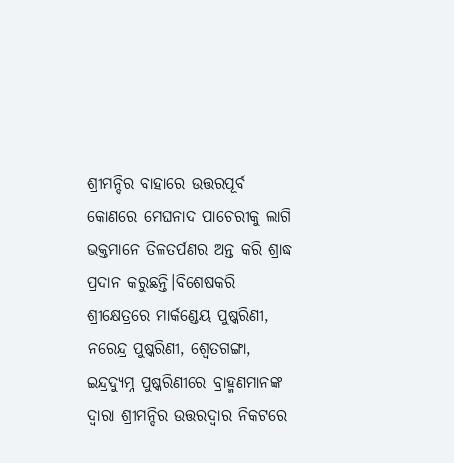ଶ୍ରୀମନ୍ଦିର ବାହାରେ ଉତ୍ତରପୂର୍ବ କୋଣରେ ମେଘନାଦ ପାଚେରୀକୁ ଲାଗି ଭକ୍ତମାନେ ତିଳତର୍ପଣର ଅନ୍ତ କରି ଶ୍ରାଦ୍ଧ ପ୍ରଦାନ କରୁଛନ୍ତି।ବିଶେଷକରି ଶ୍ରୀକ୍ଷେତ୍ରରେ ମାର୍କଣ୍ଡେୟ ପୁଷ୍କରିଣୀ, ନରେନ୍ଦ୍ର ପୁଷ୍କରିଣୀ, ଶ୍ୱେତଗଙ୍ଗା, ଇନ୍ଦ୍ରଦ୍ୟୁମ୍ନ ପୁଷ୍କରିଣୀରେ ବ୍ରାହ୍ମଣମାନଙ୍କ ଦ୍ବାରା ଶ୍ରୀମନ୍ଦିର ଉତ୍ତରଦ୍ବାର ନିକଟରେ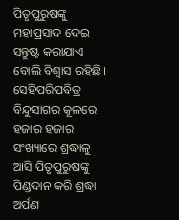ପିତୃପୁରୁଷଙ୍କୁ ମହାପ୍ରସାଦ ଦେଇ ସନ୍ତୁଷ୍ଟ କରାଯାଏ ବୋଲି ବିଶ୍ୱାସ ରହିଛି। ସେହିପରିପବିତ୍ର ବିନ୍ଦୁସାଗର କୂଳରେ ହଜାର ହଜାର ସଂଖ୍ୟାରେ ଶ୍ରଦ୍ଧାଳୁ ଆସି ପିତୃପୁରୁଷଙ୍କୁ ପିଣ୍ଡଦାନ କରି ଶ୍ରଦ୍ଧା ଅର୍ପଣ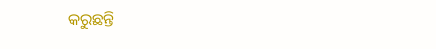କରୁଛନ୍ତି